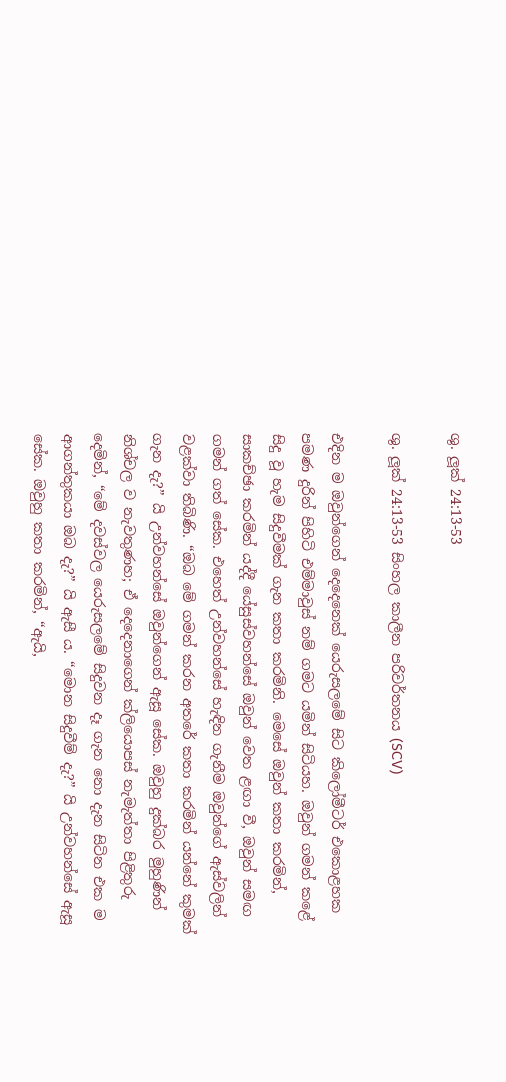ශු. ලූක් 24:13-53

ශු. ලූක් 24:13-53 සිංහල කාලීන පරිවර්තනය (SCV)

එදින ම ඔවුන්ගෙන් දෙදෙනෙක් යෙරුසලමේ සිට කිලෝමීටර් එකොළහක පමණ දුරින් පිහිටි එම්මාවුස් නම් ගමට යමින් සිටියහ. ඔවුන් ගමන් කළේ සිදු වූ හැම සිදුවීමක් ගැන කතා කරමිනි. මෙසේ ඔවුන් කතා කරමින්, සාකච්ඡා කරමින් යද්දී යේසුස්වහන්සේ ඔවුන් වෙත ළඟා වී, ඔවුන් සමඟ ගමන් ගත් සේක. එහෙත් උන්වහන්සේ හැඳින ගැනීම ඔවුන්ගේ ඇස්වලින් වළක්වා තිබිණි. “ඔබ මේ ගමන් කරන අතරේ කතා කරමින් යන්නේ කුමක් ගැන දැ?” යි උන්වහන්සේ ඔවුන්ගෙන් ඇසූ සේක. ඔවුහු දුක්බර මුහුණින් නිශ්චල ව නැවතුණහ; ඒ දෙදෙනාගෙන් ක්ලියොපස් නැමැත්තා පිළිතුරු දෙමින්, “මේ දවස්වල යෙරුසලමේ සිදුවන දෑ ගැන නො දැන සිටින එක ම ආගන්තුකයා ඔබ දැ?” යි ඇසී ය. “මොන සිදුවීම් දැ?” යි උන්වහන්සේ ඇසූ සේක. ඔවුහු කතා කරමින්, “ඇයි,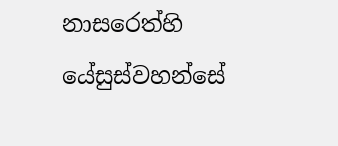නාසරෙත්හි යේසුස්වහන්සේ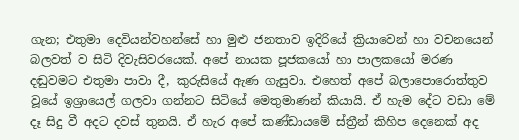ගැන; එතුමා දෙවියන්වහන්සේ හා මුළු ජනතාව ඉදිරියේ ක්‍රියාවෙන් හා වචනයෙන් බලවත් ව සිටි දිවැසිවරයෙක්. අපේ නායක පූජකයෝ හා පාලකයෝ මරණ දඬුවමට එතුමා පාවා දී, කුරුසියේ ඇණ ගැසුවා. එහෙත් අපේ බලාපොරොත්තුව වූයේ ඉශ්‍රායෙල් ගලවා ගන්නට සිටියේ මෙතුමාණන් කියායි. ඒ හැම දේට වඩා මේ දෑ සිදු වී අදට දවස් තුනයි. ඒ හැර අපේ කණ්ඩායමේ ස්ත්‍රීන් කිහිප දෙනෙක් අද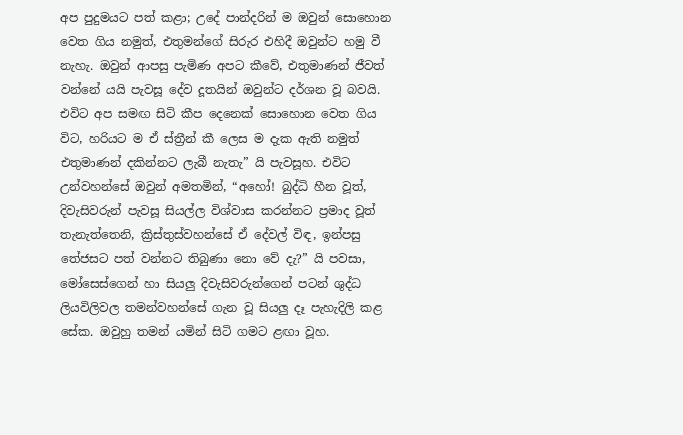අප පුදුමයට පත් කළා; උදේ පාන්දරින් ම ඔවුන් සොහොන වෙත ගිය නමුත්, එතුමන්ගේ සිරුර එහිදී ඔවුන්ට හමු වී නැහැ. ඔවුන් ආපසු පැමිණ අපට කීවේ, එතුමාණන් ජීවත් වන්නේ යයි පැවසූ දේව දූතයින් ඔවුන්ට දර්ශන වූ බවයි. එවිට අප සමඟ සිටි කීප දෙනෙක් සොහොන වෙත ගිය විට, හරියට ම ඒ ස්ත්‍රීන් කී ලෙස ම දැක ඇති නමුත් එතුමාණන් දකින්නට ලැබී නැතැ” යි පැවසූහ. එවිට උන්වහන්සේ ඔවුන් අමතමින්, “අහෝ! බුද්ධි හීන වූත්, දිවැසිවරුන් පැවසූ සියල්ල විශ්වාස කරන්නට ප්‍රමාද වූත් තැනැත්තෙනි, ක්‍රිස්තුස්වහන්සේ ඒ දේවල් විඳ, ඉන්පසු තේජසට පත් වන්නට තිබුණා නො වේ දැ?” යි පවසා, මෝසෙස්ගෙන් හා සියලු දිවැසිවරුන්ගෙන් පටන් ශුද්ධ ලියවිලිවල තමන්වහන්සේ ගැන වූ සියලු දෑ පැහැදිලි කළ සේක. ඔවුහු තමන් යමින් සිටි ගමට ළඟා වූහ.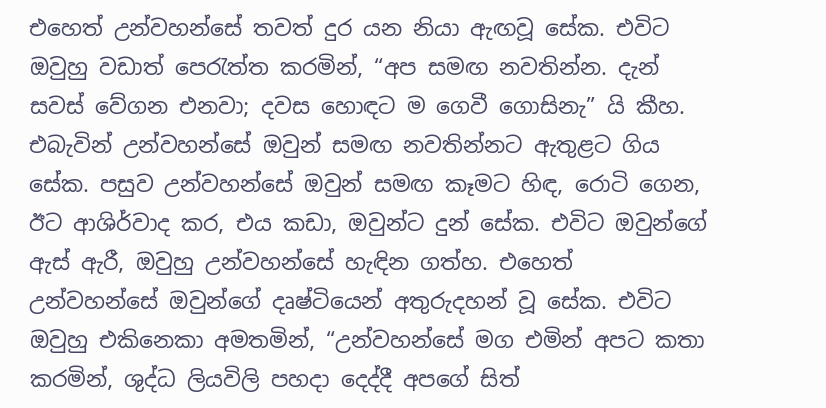එහෙත් උන්වහන්සේ තවත් දුර යන නියා ඇඟවූ සේක. එවිට ඔවුහු වඩාත් පෙරැත්ත කරමින්, “අප සමඟ නවතින්න. දැන් සවස් වේගන එනවා; දවස හොඳට ම ගෙවී ගොසිනැ” යි කීහ. එබැවින් උන්වහන්සේ ඔවුන් සමඟ නවතින්නට ඇතුළට ගිය සේක. පසුව උන්වහන්සේ ඔවුන් සමඟ කෑමට හිඳ, රොටි ගෙන, ඊට ආශිර්වාද කර, එය කඩා, ඔවුන්ට දුන් සේක. එවිට ඔවුන්ගේ ඇස් ඇරී, ඔවුහු උන්වහන්සේ හැඳින ගත්හ. එහෙත් උන්වහන්සේ ඔවුන්ගේ දෘෂ්ටියෙන් අතුරුදහන් වූ සේක. එවිට ඔවුහු එකිනෙකා අමතමින්, “උන්වහන්සේ මග එමින් අපට කතා කරමින්, ශුද්ධ ලියවිලි පහදා දෙද්දී අපගේ සිත්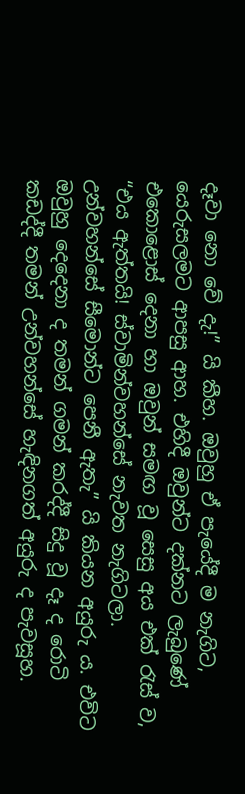දෑවා නො වේ දැ!” යි කීහ. ඔවුහු ඒ පැයේදී ම නැගිට, යෙරුසලමට ආපසු ආහ. එහිදී ඔවුන්ට දක්නට ලැබුණේ එකොළොස් දෙනා හා ඔවුන් සමඟ වූ සෙසු අය එක් රැස් ව, “එය ඇත්තයි! ස්වාමින්වහන්සේ නැවත නැගිටලා. උන්වහන්සේ සීමොන්ට පෙනී ඇතැ” යි කියන අයුරු ය. එවිට ඔවුහු දෙදෙනා ද තමන් ගමන් කරද්දී සිදු වූ දෑ ද රොටි කඩද්දී තමන් උන්වහන්සේ හැඳිනගත් අයුරු ද පැවසූහ.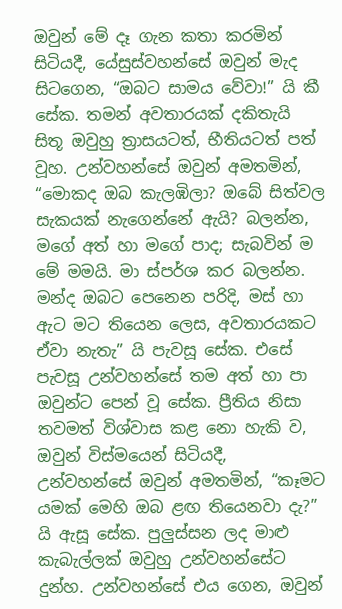ඔවුන් මේ දෑ ගැන කතා කරමින් සිටියදී, යේසුස්වහන්සේ ඔවුන් මැද සිටගෙන, “ඔබට සාමය වේවා!” යි කී සේක. තමන් අවතාරයක් දකිතැයි සිතූ ඔවුහු ත්‍රාසයටත්, භීතියටත් පත් වූහ. උන්වහන්සේ ඔවුන් අමතමින්, “මොකද ඔබ කැලඹිලා? ඔබේ සිත්වල සැකයක් නැගෙන්නේ ඇයි? බලන්න, මගේ අත් හා මගේ පාද; සැබවින් ම මේ මමයි. මා ස්පර්ශ කර බලන්න. මන්ද ඔබට පෙනෙන පරිදි, මස් හා ඇට මට තියෙන ලෙස, අවතාරයකට ඒවා නැතැ” යි පැවසූ සේක. එසේ පැවසූ උන්වහන්සේ තම අත් හා පා ඔවුන්ට පෙන් වූ සේක. ප්‍රීතිය නිසා තවමත් විශ්වාස කළ නො හැකි ව, ඔවුන් විස්මයෙන් සිටියදී, උන්වහන්සේ ඔවුන් අමතමින්, “කෑමට යමක් මෙහි ඔබ ළඟ තියෙනවා දැ?” යි ඇසූ සේක. පුලුස්සන ලද මාළු කැබැල්ලක් ඔවුහු උන්වහන්සේට දුන්හ. උන්වහන්සේ එය ගෙන, ඔවුන්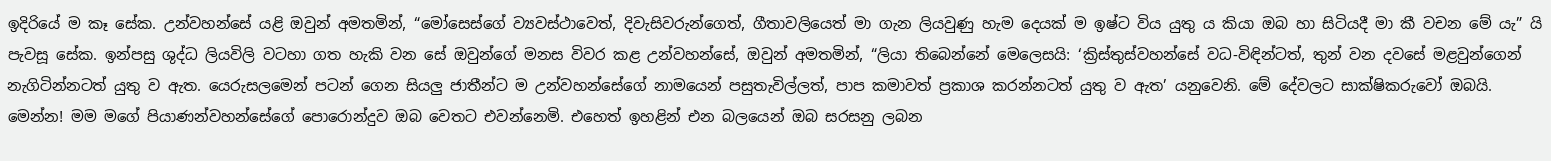ඉදිරියේ ම කෑ සේක. උන්වහන්සේ යළි ඔවුන් අමතමින්, “මෝසෙස්ගේ ව්‍යවස්ථාවෙත්, දිවැසිවරුන්ගෙත්, ගීතාවලියෙත් මා ගැන ලියවුණු හැම දෙයක් ම ඉෂ්ට විය යුතු ය කියා ඔබ හා සිටියදී මා කී වචන මේ යැ” යි පැවසූ සේක. ඉන්පසු ශුද්ධ ලියවිලි වටහා ගත හැකි වන සේ ඔවුන්ගේ මනස විවර කළ උන්වහන්සේ, ඔවුන් අමතමින්, “ලියා තිබෙන්නේ මෙලෙසයි: ‘ක්‍රිස්තුස්වහන්සේ වධ-විඳින්ටත්, තුන් වන දවසේ මළවුන්ගෙන් නැගිටින්නටත් යුතු ව ඇත. යෙරුසලමෙන් පටන් ගෙන සියලු ජාතීන්ට ම උන්වහන්සේගේ නාමයෙන් පසුතැවිල්ලත්, පාප කමාවත් ප්‍රකාශ කරන්නටත් යුතු ව ඇත’ යනුවෙනි. මේ දේවලට සාක්ෂිකරුවෝ ඔබයි. මෙන්න! මම මගේ පියාණන්වහන්සේගේ පොරොන්දුව ඔබ වෙතට එවන්නෙමි. එහෙත් ඉහළින් එන බලයෙන් ඔබ සරසනු ලබන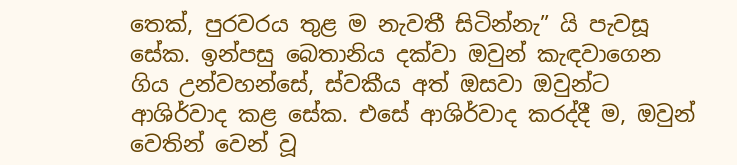තෙක්, පුරවරය තුළ ම නැවතී සිටින්නැ” යි පැවසූ සේක. ඉන්පසු බෙතානිය දක්වා ඔවුන් කැඳවාගෙන ගිය උන්වහන්සේ, ස්වකීය අත් ඔසවා ඔවුන්ට ආශිර්වාද කළ සේක. එසේ ආශිර්වාද කරද්දී ම, ඔවුන් වෙතින් වෙන් වූ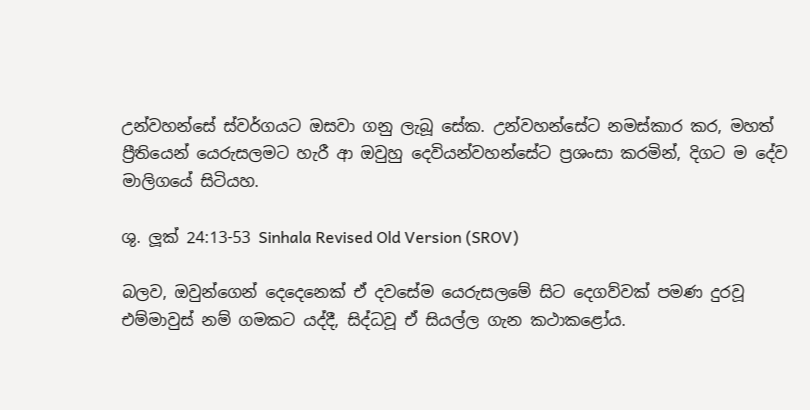උන්වහන්සේ ස්වර්ගයට ඔසවා ගනු ලැබූ සේක. උන්වහන්සේට නමස්කාර කර, මහත් ප්‍රීතියෙන් යෙරුසලමට හැරී ආ ඔවුහු දෙවියන්වහන්සේට ප්‍රශංසා කරමින්, දිගට ම දේව මාලිගයේ සිටියහ.

ශු. ලූක් 24:13-53 Sinhala Revised Old Version (SROV)

බලව, ඔවුන්ගෙන් දෙදෙනෙක් ඒ දවසේම යෙරුසලමේ සිට දෙගව්වක් පමණ දුරවූ එම්මාවුස් නම් ගමකට යද්දී, සිද්ධවූ ඒ සියල්ල ගැන කථාකළෝය.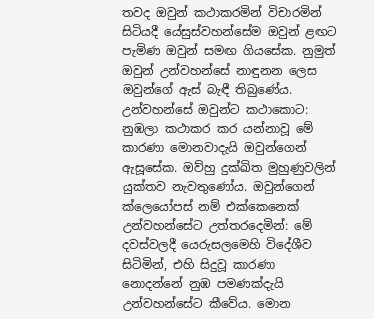තවද ඔවුන් කථාකරමින් විචාරමින් සිටියදී යේසුස්වහන්සේම ඔවුන් ළඟට පැමිණ ඔවුන් සමඟ ගියසේක. නුමුත් ඔවුන් උන්වහන්සේ නාඳුනන ලෙස ඔවුන්ගේ ඇස් බැඳී තිබුණේය. උන්වහන්සේ ඔවුන්ට කථාකොට: නුඹලා කථාකර කර යන්නාවූ මේ කාරණා මොනවාදැයි ඔවුන්ගෙන් ඇසූසේක. ඔව්හු දුක්ඛිත මුහුණුවලින් යුක්තව නැවතුණෝය. ඔවුන්ගෙන් ක්ලෙයෝපස් නම් එක්කෙනෙක් උන්වහන්සේට උත්තරදෙමින්: මේ දවස්වලදී යෙරුසලමෙහි විදේශීව සිටිමින්, එහි සිදුවූ කාරණා නොදන්නේ නුඹ පමණක්දැයි උන්වහන්සේට කීවේය. මොන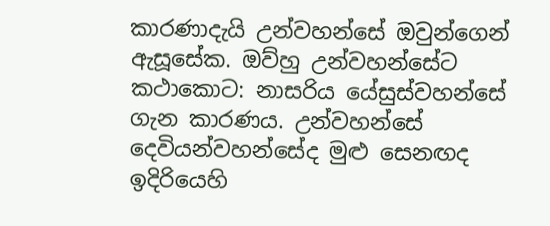කාරණාදැයි උන්වහන්සේ ඔවුන්ගෙන් ඇසූසේක. ඔව්හු උන්වහන්සේට කථාකොට: නාසරිය යේසුස්වහන්සේ ගැන කාරණය. උන්වහන්සේ දෙවියන්වහන්සේද මුළු සෙනඟද ඉදිරියෙහි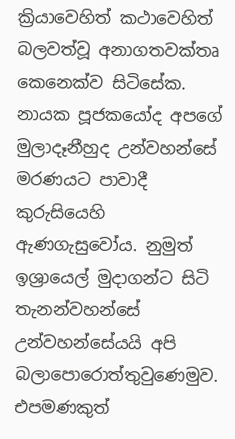ක්‍රියාවෙහිත් කථාවෙහිත් බලවත්වූ අනාගතවක්තෘ කෙනෙක්ව සිටිසේක. නායක පූජකයෝද අපගේ මුලාදෑනීහුද උන්වහන්සේ මරණයට පාවාදී කුරුසියෙහි ඇණගැසුවෝය. නුමුත් ඉශ්‍රායෙල් මුදාගන්ට සිටි තැනන්වහන්සේ උන්වහන්සේයයි අපි බලාපොරොත්තුවුණෙමුව. එපමණකුත්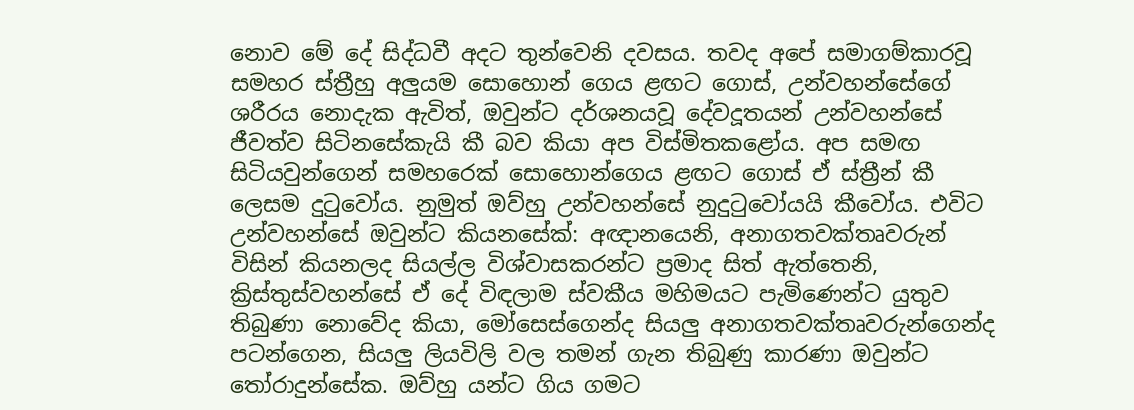නොව මේ දේ සිද්ධවී අදට තුන්වෙනි දවසය. තවද අපේ සමාගම්කාරවූ සමහර ස්ත්‍රීහු අලුයම සොහොන් ගෙය ළඟට ගොස්, උන්වහන්සේගේ ශරීරය නොදැක ඇවිත්, ඔවුන්ට දර්ශනයවූ දේවදූතයන් උන්වහන්සේ ජීවත්ව සිටිනසේකැයි කී බව කියා අප විස්මිතකළෝය. අප සමඟ සිටියවුන්ගෙන් සමහරෙක් සොහොන්ගෙය ළඟට ගොස් ඒ ස්ත්‍රීන් කී ලෙසම දුටුවෝය. නුමුත් ඔව්හු උන්වහන්සේ නුදුටුවෝයයි කීවෝය. එවිට උන්වහන්සේ ඔවුන්ට කියනසේක්: අඥානයෙනි, අනාගතවක්තෘවරුන් විසින් කියනලද සියල්ල විශ්වාසකරන්ට ප්‍රමාද සිත් ඇත්තෙනි, ක්‍රිස්තුස්වහන්සේ ඒ දේ විඳලාම ස්වකීය මහිමයට පැමිණෙන්ට යුතුව තිබුණා නොවේද කියා, මෝසෙස්ගෙන්ද සියලු අනාගතවක්තෘවරුන්ගෙන්ද පටන්ගෙන, සියලු ලියවිලි වල තමන් ගැන තිබුණු කාරණා ඔවුන්ට තෝරාදුන්සේක. ඔව්හු යන්ට ගිය ගමට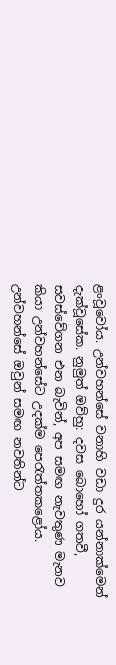ළංවූවෝය. උන්වහන්සේ වනාහි වඩා දුර යන්නාක්මෙන් දැක්වූසේක. නුමුත් ඔව්හු: දවස බොහෝ ගතවී, සවස්වේගන එන බැවින්, අප සමඟ නැවතුණ මැනව කියා උන්වහන්සේට උදක්ම පෙරැත්තකළෝය. උන්වහන්සේ ඔවුන් සමඟ නවතින්ට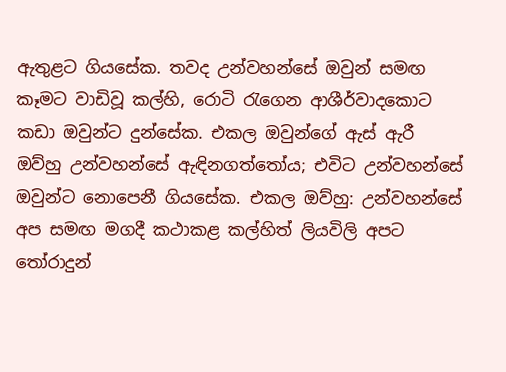ඇතුළට ගියසේක. තවද උන්වහන්සේ ඔවුන් සමඟ කෑමට වාඩිවූ කල්හි, රොටි රැගෙන ආශීර්වාදකොට කඩා ඔවුන්ට දුන්සේක. එකල ඔවුන්ගේ ඇස් ඇරී ඔව්හු උන්වහන්සේ ඇඳිනගත්තෝය; එවිට උන්වහන්සේ ඔවුන්ට නොපෙනී ගියසේක. එකල ඔව්හු: උන්වහන්සේ අප සමඟ මගදී කථාකළ කල්හිත් ලියවිලි අපට තෝරාදුන්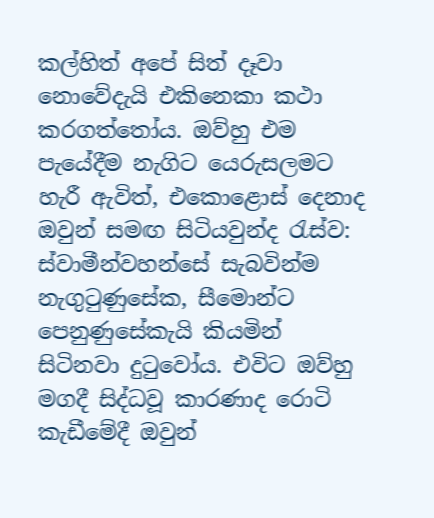කල්හිත් අපේ සිත් දෑවා නොවේදැයි එකිනෙකා කථා කරගත්තෝය. ඔව්හු එම පැයේදීම නැගිට යෙරුසලමට හැරී ඇවිත්, එකොළොස් දෙනාද ඔවුන් සමඟ සිටියවුන්ද රැස්ව: ස්වාමීන්වහන්සේ සැබවින්ම නැගුටුණුසේක, සීමොන්ට පෙනුණුසේකැයි කියමින් සිටිනවා දුටුවෝය. එවිට ඔව්හු මගදී සිද්ධවූ කාරණාද රොටි කැඩීමේදී ඔවුන්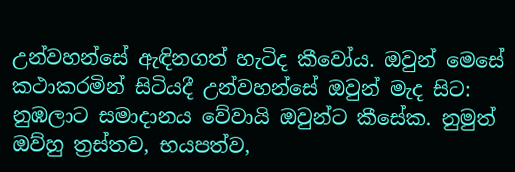උන්වහන්සේ ඇඳිනගත් හැටිද කීවෝය. ඔවුන් මෙසේ කථාකරමින් සිටියදී උන්වහන්සේ ඔවුන් මැද සිට: නුඹලාට සමාදානය වේවායි ඔවුන්ට කීසේක. නුමුත් ඔව්හු ත්‍රස්තව, භයපත්ව,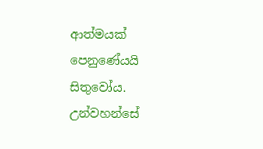ආත්මයක් පෙනුණේයයි සිතුවෝය. උන්වහන්සේ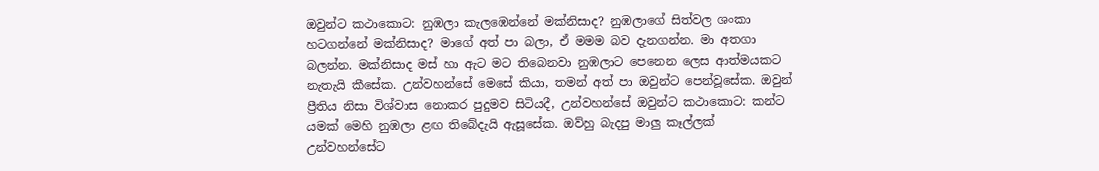ඔවුන්ට කථාකොට: නුඹලා කැලඹෙන්නේ මක්නිසාද? නුඹලාගේ සිත්වල ශංකා හටගන්නේ මක්නිසාද? මාගේ අත් පා බලා, ඒ මමම බව දැනගන්න. මා අතගා බලන්න. මක්නිසාද මස් හා ඇට මට තිබෙනවා නුඹලාට පෙනෙන ලෙස ආත්මයකට නැතැයි කීසේක. උන්වහන්සේ මෙසේ කියා, තමන් අත් පා ඔවුන්ට පෙන්වූසේක. ඔවුන් ප්‍රීතිය නිසා විශ්වාස නොකර පුදුමව සිටියදී, උන්වහන්සේ ඔවුන්ට කථාකොට: කන්ට යමක් මෙහි නුඹලා ළඟ තිබේදැයි ඇසූසේක. ඔව්හු බැදපු මාලු කෑල්ලක් උන්වහන්සේට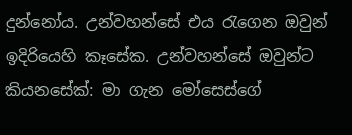දුන්නෝය. උන්වහන්සේ එය රැගෙන ඔවුන් ඉදිරියෙහි කෑසේක. උන්වහන්සේ ඔවුන්ට කියනසේක්: මා ගැන මෝසෙස්ගේ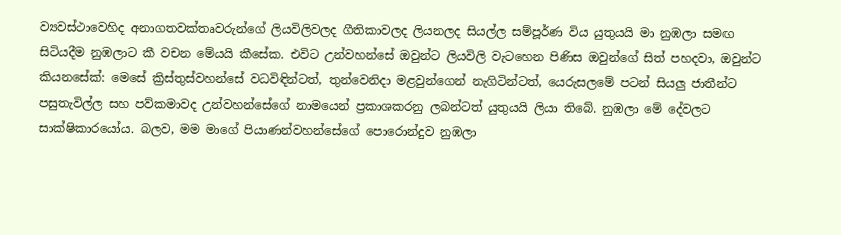ව්‍යවස්ථාවෙහිද අනාගතවක්තෘවරුන්ගේ ලියවිලිවලද ගීතිකාවලද ලියනලද සියල්ල සම්පූර්ණ විය යුතුයයි මා නුඹලා සමඟ සිටියදීම නුඹලාට කී වචන මේයයි කීසේක. එවිට උන්වහන්සේ ඔවුන්ට ලියවිලි වැටහෙන පිණිස ඔවුන්ගේ සිත් පහදවා, ඔවුන්ට කියනසේක්: මෙසේ ක්‍රිස්තුස්වහන්සේ වධවිඳින්ටත්, තුන්වෙනිදා මළවුන්ගෙන් නැගිටින්ටත්, යෙරුසලමේ පටන් සියලු ජාතීන්ට පසුතැවිල්ල සහ පව්කමාවද උන්වහන්සේගේ නාමයෙන් ප්‍රකාශකරනු ලබන්ටත් යුතුයයි ලියා තිබේ. නුඹලා මේ දේවලට සාක්ෂිකාරයෝය. බලව, මම මාගේ පියාණන්වහන්සේගේ පොරොන්දුව නුඹලා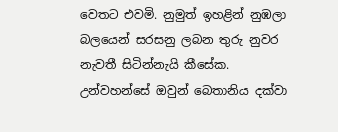වෙතට එවමි. නුමුත් ඉහළින් නුඹලා බලයෙන් සරසනු ලබන තුරු නුවර නැවතී සිටින්නැයි කීසේක. උන්වහන්සේ ඔවුන් බෙතානිය දක්වා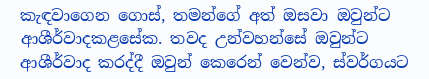කැඳවාගෙන ගොස්, තමන්ගේ අත් ඔසවා ඔවුන්ට ආශීර්වාදකළසේක. තවද උන්වහන්සේ ඔවුන්ට ආශීර්වාද කරද්දී ඔවුන් කෙරෙන් වෙන්ව, ස්වර්ගයට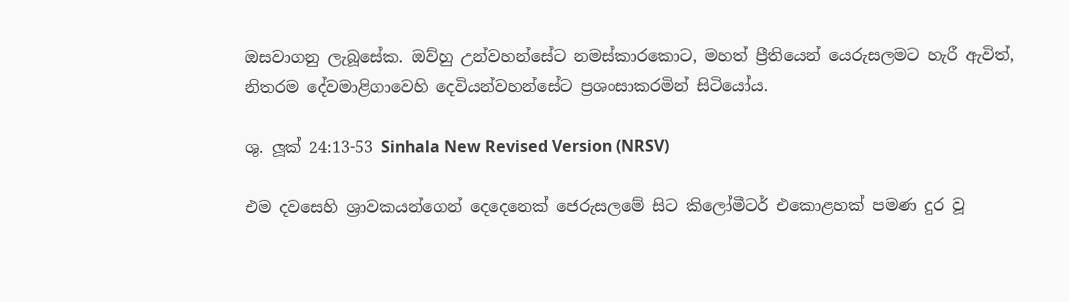ඔසවාගනු ලැබූසේක. ඔව්හු උන්වහන්සේට නමස්කාරකොට, මහත් ප්‍රීතියෙන් යෙරුසලමට හැරී ඇවිත්, නිතරම දේවමාළිගාවෙහි දෙවියන්වහන්සේට ප්‍රශංසාකරමින් සිටියෝය.

ශු. ලූක් 24:13-53 Sinhala New Revised Version (NRSV)

එම දවසෙහි ශ්‍රාවකයන්ගෙන් දෙදෙනෙක් ජෙරුසලමේ සිට කිලෝමීටර් එකොළහක් පමණ දුර වූ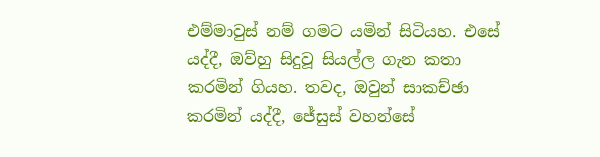එම්මාවුස් නම් ගමට යමින් සිටියහ. එසේ යද්දී, ඔව්හු සිදුවූ සියල්ල ගැන කතා කරමින් ගියහ. තවද, ඔවුන් සාකච්ඡා කරමින් යද්දී, ජේසුස් වහන්සේ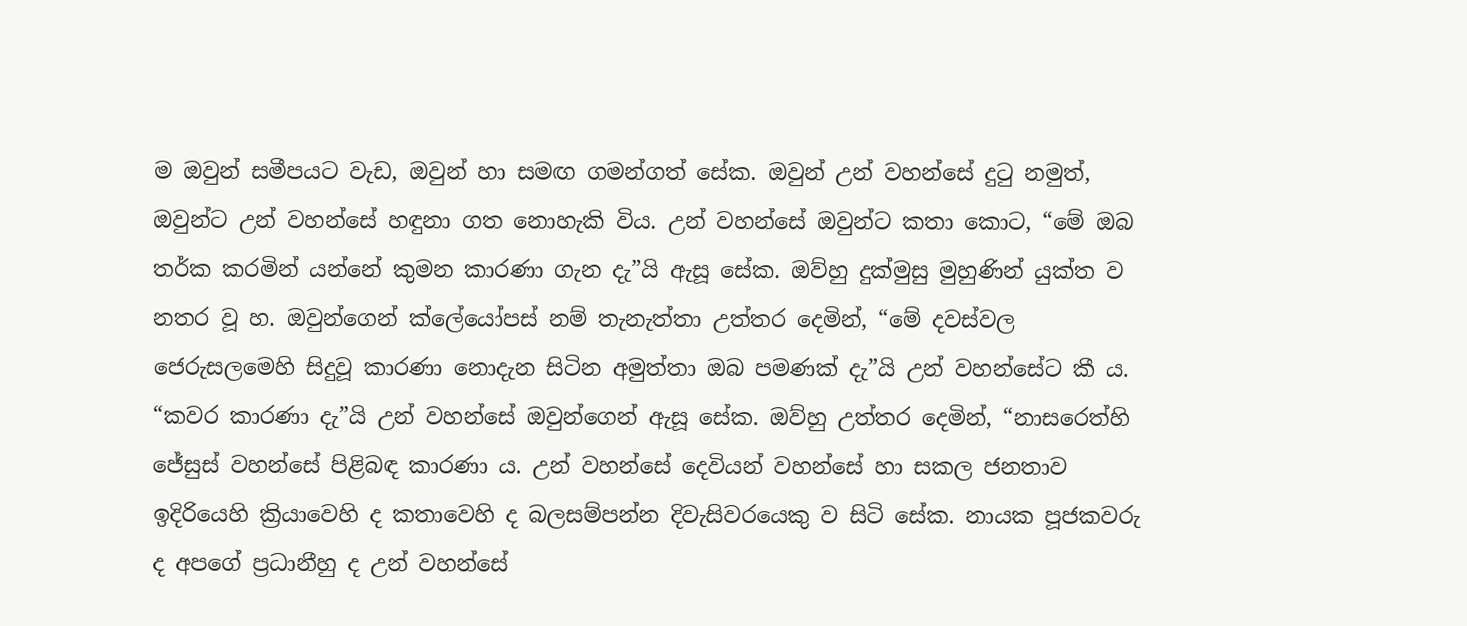ම ඔවුන් සමීපයට වැඩ, ඔවුන් හා සමඟ ගමන්ගත් සේක. ඔවුන් උන් වහන්සේ දුටු නමුත්, ඔවුන්ට උන් වහන්සේ හඳුනා ගත නොහැකි විය. උන් වහන්සේ ඔවුන්ට කතා කොට, “මේ ඔබ තර්ක කරමින් යන්නේ කුමන කාරණා ගැන දැ”යි ඇසූ සේක. ඔව්හු දුක්මුසු මුහුණින් යුක්ත ව නතර වූ හ. ඔවුන්ගෙන් ක්ලේයෝපස් නම් තැනැත්තා උත්තර දෙමින්, “මේ දවස්වල ජෙරුසලමෙහි සිදුවූ කාරණා නොදැන සිටින අමුත්තා ඔබ පමණක් දැ”යි උන් වහන්සේට කී ය. “කවර කාරණා දැ”යි උන් වහන්සේ ඔවුන්ගෙන් ඇසූ සේක. ඔව්හු උත්තර දෙමින්, “නාසරෙත්හි ජේසුස් වහන්සේ පිළිබඳ කාරණා ය. උන් වහන්සේ දෙවියන් වහන්සේ හා සකල ජනතාව ඉදිරියෙහි ක්‍රියාවෙහි ද කතාවෙහි ද බලසම්පන්න දිවැසිවරයෙකු ව සිටි සේක. නායක පූජකවරු ද අපගේ ප්‍රධානීහු ද උන් වහන්සේ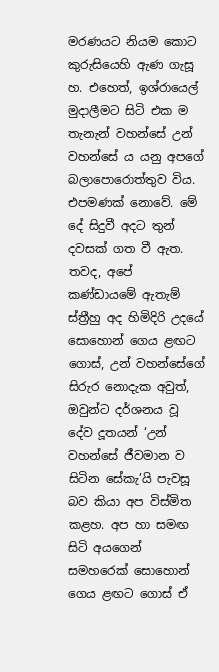මරණයට නියම කොට කුරුසියෙහි ඇණ ගැසූ හ. එහෙත්, ඉශ්රායෙල් මුදාලීමට සිටි එක ම තැනැන් වහන්සේ උන් වහන්සේ ය යනු අපගේ බලාපොරොත්තුව විය. එපමණක් නොවේ. මේ දේ සිදුවී අදට තුන් දවසක් ගත වී ඇත. තවද, අපේ කණ්ඩායමේ ඇතැම් ස්ත්‍රීහු අද හිමිදිරි උදයේ සොහොන් ගෙය ළඟට ගොස්, උන් වහන්සේගේ සිරුර නොදැක අවුත්, ඔවුන්ට දර්ශනය වූ දේව දූතයන් ‘උන් වහන්සේ ජීවමාන ව සිටින සේකැ’යි පැවසූ බව කියා අප විස්මිත කළහ. අප හා සමඟ සිටි අයගෙන් සමහරෙක් සොහොන් ගෙය ළඟට ගොස් ඒ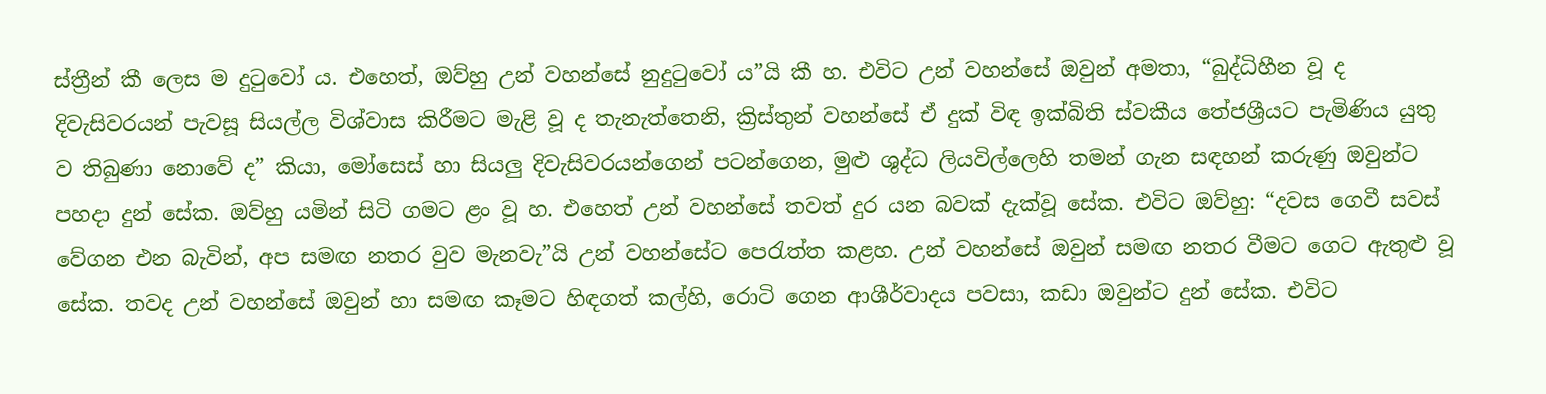ස්ත්‍රීන් කී ලෙස ම දුටුවෝ ය. එහෙත්, ඔව්හු උන් වහන්සේ නුදුටුවෝ ය”යි කී හ. එවිට උන් වහන්සේ ඔවුන් අමතා, “බුද්ධිහීන වූ ද දිවැසිවරයන් පැවසූ සියල්ල විශ්වාස කිරීමට මැළි වූ ද තැනැත්තෙනි, ක්‍රිස්තුන් වහන්සේ ඒ දුක් විඳ ඉක්බිති ස්වකීය තේජශ්‍රීයට පැමිණිය යුතු ව තිබුණා නොවේ ද” කියා, මෝසෙස් හා සියලු දිවැසිවරයන්ගෙන් පටන්ගෙන, මුළු ශුද්ධ ලියවිල්ලෙහි තමන් ගැන සඳහන් කරුණු ඔවුන්ට පහදා දුන් සේක. ඔව්හු යමින් සිටි ගමට ළං වූ හ. එහෙත් උන් වහන්සේ තවත් දුර යන බවක් දැක්වූ සේක. එවිට ඔව්හු: “දවස ගෙවී සවස් වේගන එන බැවින්, අප සමඟ නතර වුව මැනවැ”යි උන් වහන්සේට පෙරැත්ත කළහ. උන් වහන්සේ ඔවුන් සමඟ නතර වීමට ගෙට ඇතුළු වූ සේක. තවද උන් වහන්සේ ඔවුන් හා සමඟ කෑමට හිඳගත් කල්හි, රොටි ගෙන ආශීර්වාදය පවසා, කඩා ඔවුන්ට දුන් සේක. එවිට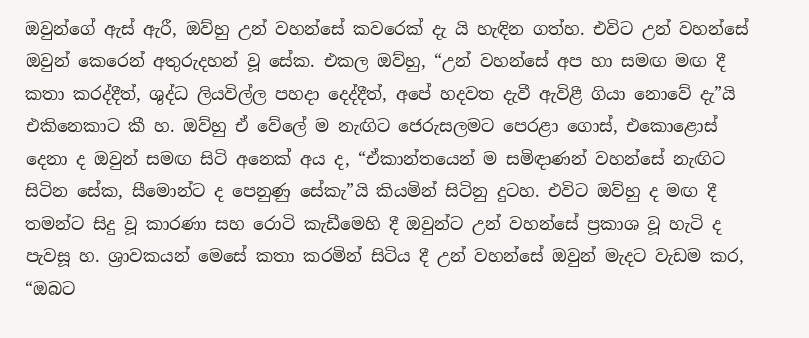ඔවුන්ගේ ඇස් ඇරී, ඔව්හු උන් වහන්සේ කවරෙක් දැ යි හැඳින ගත්හ. එවිට උන් වහන්සේ ඔවුන් කෙරෙන් අතුරුදහන් වූ සේක. එකල ඔව්හු, “උන් වහන්සේ අප හා සමඟ මඟ දී කතා කරද්දීත්, ශුද්ධ ලියවිල්ල පහදා දෙද්දීත්, අපේ හදවත දැවී ඇවිළී ගියා නොවේ දැ”යි එකිනෙකාට කී හ. ඔව්හු ඒ වේලේ ම නැඟිට ජෙරුසලමට පෙරළා ගොස්, එකොළොස් දෙනා ද ඔවුන් සමඟ සිටි අනෙක් අය ද, “ඒකාන්තයෙන් ම සමිඳාණන් වහන්සේ නැඟිට සිටින සේක, සීමොන්ට ද පෙනුණු සේකැ”යි කියමින් සිටිනු දුටහ. එවිට ඔව්හු ද මඟ දී තමන්ට සිදු වූ කාරණා සහ රොටි කැඩීමෙ‍හි දී ඔවුන්ට උන් වහන්සේ ප්‍රකාශ වූ හැටි ද පැවසූ හ. ශ්‍රාවකයන් මෙ‍සේ කතා කරමින් සිටිය දී උන් වහන්සේ ඔවුන් මැදට වැඩම කර, “ඔබට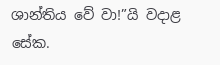ශාන්තිය වේ වා!”යි වදාළ සේක.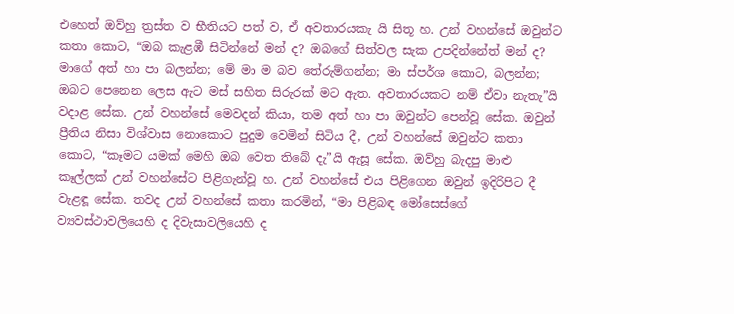එහෙත් ඔව්හු ත්‍රස්ත ව භීතියට පත් ව, ඒ අවතාරයකැ යි සිතූ හ. උන් වහන්සේ ඔවුන්ට කතා කොට, “ඔබ කැළඹී සිටින්නේ මන් ද? ඔබගේ සිත්වල සැක උපදින්නේත් මන් ද? මාගේ අත් හා පා බලන්න; මේ මා ම බව තේරුම්ගන්න; මා ස්පර්ශ කොට, බලන්න; ඔබට පෙනෙන ලෙස ඇට මස් සහිත සිරුරක් මට ඇත. අවතාරයකට නම් ඒවා නැතැ”යි වදාළ සේක. උන් වහන්සේ මෙ‍වදන් කියා, තම අත් හා පා ඔවුන්ට පෙන්වූ සේක. ඔවුන් ප්‍රීතිය නිසා විශ්වාස නොකොට පුදුම වෙමින් සිටිය දී, උන් වහන්සේ ඔවුන්ට කතා කොට, “කෑමට යමක් මෙ‍හි ඔබ වෙත තිබේ දැ”යි ඇසූ සේක. ඔව්හු බැදපු මාළු කෑල්ලක් උන් වහන්සේට පිළිගැන්වූ හ. උන් වහන්සේ එය පිළිගෙන ඔවුන් ඉදිරිපිට දී වැළඳූ සේක. තවද උන් වහන්සේ කතා කරමින්, “මා පිළිබඳ මෝසෙස්ගේ ව්‍යවස්ථාවලියෙහි ද දිවැසාවලියෙහි ද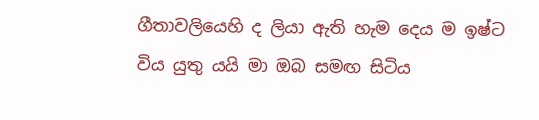ගීතාවලියෙහි ද ලියා ඇති හැම දෙය ම ඉෂ්ට විය යුතු යයි මා ඔබ සමඟ සිටිය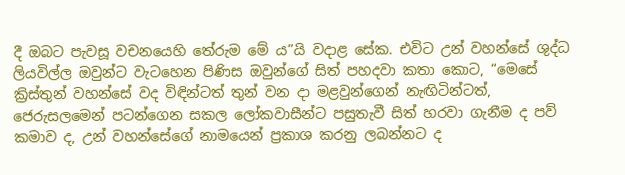දී ඔබට පැවසූ වචනයෙහි තේරුම මේ ය”යි වදාළ සේක. එවිට උන් වහන්සේ ශුද්ධ ලියවිල්ල ඔවුන්ට වැටහෙන පිණිස ඔවුන්ගේ සිත් පහදවා කතා කොට, “මෙ‍සේ ක්‍රිස්තුන් වහන්සේ වද විඳින්ටත් තුන් වන දා මළවුන්ගෙන් නැඟිටින්ටත්, ජෙරුසලමෙන් පටන්ගෙන සකල ලෝකවාසීන්ට පසුතැවී සිත් හරවා ගැනීම ද පව් කමාව ද, උන් වහන්සේගේ නාමයෙන් ප්‍රකාශ කරනු ලබන්නට ද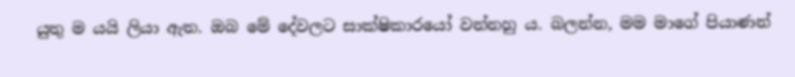යුතු ම යයි ලියා ඇත. ඔබ මේ දේවලට සාක්ෂිකාරයෝ වන්නහු ය. බලන්න, මම මාගේ පියාණන්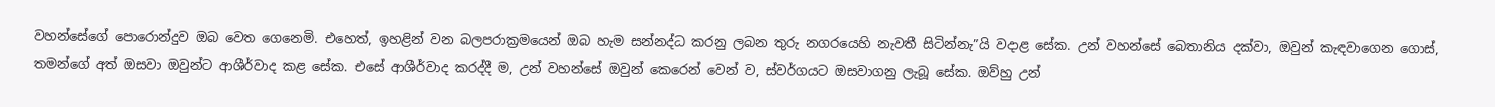වහන්සේගේ පොරොන්දුව ඔබ වෙත ගෙනෙමි. එහෙත්, ඉහළින් වන බලපරාක්‍රමයෙන් ඔබ හැම සන්නද්ධ කරනු ලබන තුරු නගරයෙහි නැවතී සිටින්නැ”යි වදාළ සේක. උන් වහන්සේ බෙතානිය දක්වා, ඔවුන් කැඳවාගෙන ගොස්, තමන්ගේ අත් ඔසවා ඔවුන්ට ආශීර්වාද කළ සේක. එසේ ආශීර්වාද කරද්දී ම, උන් වහන්සේ ඔවුන් කෙරෙන් වෙන් ව, ස්වර්ගයට ඔසවාගනු ලැබූ සේක. ඔව්හු උන්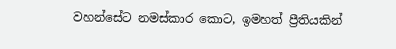වහන්සේට නමස්කාර කොට, ඉමහත් ප්‍රීතියකින්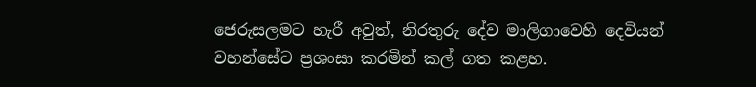ජෙරුසලමට හැරී අවුත්, නිරතුරු දේව මාලිගාවෙහි දෙවියන් වහන්සේට ප්‍රශංසා කරමින් කල් ගත කළහ.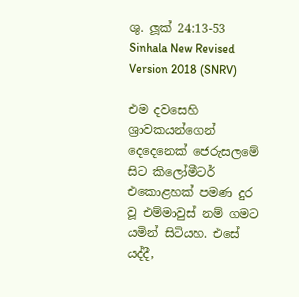ශු. ලූක් 24:13-53 Sinhala New Revised Version 2018 (SNRV)

එම දවසෙහි ශ්‍රාවකයන්ගෙන් දෙදෙනෙක් ජෙරුසලමේ සිට කිලෝමීටර් එකොළහක් පමණ දුර වූ එම්මාවුස් නම් ගමට යමින් සිටියහ. එසේ යද්දී,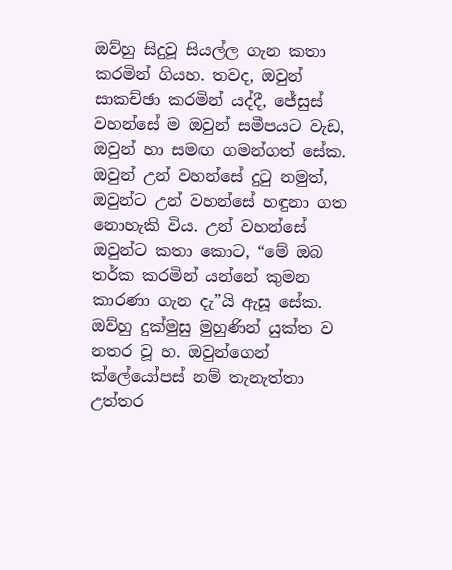ඔව්හු සිදුවූ සියල්ල ගැන කතා කරමින් ගියහ. තවද, ඔවුන් සාකච්ඡා කරමින් යද්දී, ජේසුස් වහන්සේ ම ඔවුන් සමීපයට වැඩ, ඔවුන් හා සමඟ ගමන්ගත් සේක. ඔවුන් උන් වහන්සේ දුටු නමුත්, ඔවුන්ට උන් වහන්සේ හඳුනා ගත නොහැකි විය. උන් වහන්සේ ඔවුන්ට කතා කොට, “මේ ඔබ තර්ක කරමින් යන්නේ කුමන කාරණා ගැන දැ”යි ඇසූ සේක. ඔව්හු දුක්මුසු මුහුණින් යුක්ත ව නතර වූ හ. ඔවුන්ගෙන් ක්ලේයෝපස් නම් තැනැත්තා උත්තර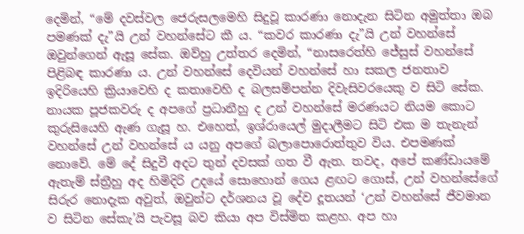දෙමින්, “මේ දවස්වල ජෙරුසලමෙහි සිදුවූ කාරණා නොදැන සිටින අමුත්තා ඔබ පමණක් දැ”යි උන් වහන්සේට කී ය. “කවර කාරණා දැ”යි උන් වහන්සේ ඔවුන්ගෙන් ඇසූ සේක. ඔව්හු උත්තර දෙමින්, “නාසරෙත්හි ජේසුස් වහන්සේ පිළිබඳ කාරණා ය. උන් වහන්සේ දෙවියන් වහන්සේ හා සකල ජනතාව ඉදිරියෙහි ක්‍රියාවෙහි ද කතාවෙහි ද බලසම්පන්න දිවැසිවරයෙකු ව සිටි සේක. නායක පූජකවරු ද අපගේ ප්‍රධානීහු ද උන් වහන්සේ මරණයට නියම කොට කුරුසියෙහි ඇණ ගැසූ හ. එහෙත්, ඉශ්රායෙල් මුදාලීමට සිටි එක ම තැනැන් වහන්සේ උන් වහන්සේ ය යනු අපගේ බලාපොරොත්තුව විය. එපමණක් නොවේ. මේ දේ සිදුවී අදට තුන් දවසක් ගත වී ඇත. තවද, අපේ කණ්ඩායමේ ඇතැම් ස්ත්‍රීහු අද හිමිදිරි උදයේ සොහොන් ගෙය ළඟට ගොස්, උන් වහන්සේගේ සිරුර නොදැක අවුත්, ඔවුන්ට දර්ශනය වූ දේව දූතයන් ‘උන් වහන්සේ ජීවමාන ව සිටින සේකැ’යි පැවසූ බව කියා අප විස්මිත කළහ. අප හා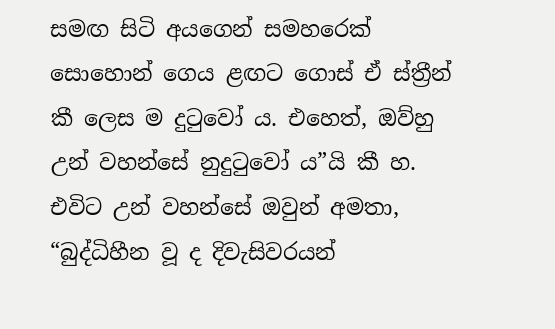සමඟ සිටි අයගෙන් සමහරෙක් සොහොන් ගෙය ළඟට ගොස් ඒ ස්ත්‍රීන් කී ලෙස ම දුටුවෝ ය. එහෙත්, ඔව්හු උන් වහන්සේ නුදුටුවෝ ය”යි කී හ. එවිට උන් වහන්සේ ඔවුන් අමතා, “බුද්ධිහීන වූ ද දිවැසිවරයන්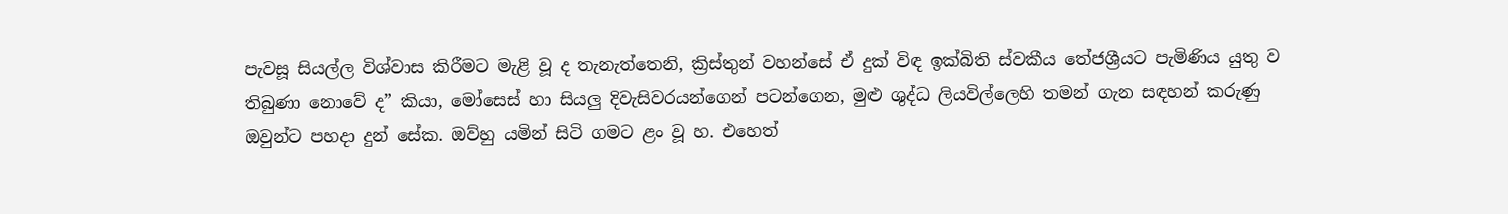පැවසූ සියල්ල විශ්වාස කිරීමට මැළි වූ ද තැනැත්තෙනි, ක්‍රිස්තුන් වහන්සේ ඒ දුක් විඳ ඉක්බිති ස්වකීය තේජශ්‍රීයට පැමිණිය යුතු ව තිබුණා නොවේ ද” කියා, මෝසෙස් හා සියලු දිවැසිවරයන්ගෙන් පටන්ගෙන, මුළු ශුද්ධ ලියවිල්ලෙහි තමන් ගැන සඳහන් කරුණු ඔවුන්ට පහදා දුන් සේක. ඔව්හු යමින් සිටි ගමට ළං වූ හ. එහෙත්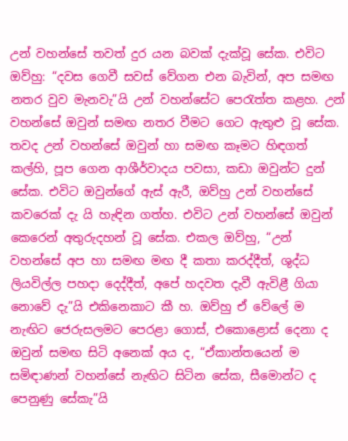උන් වහන්සේ තවත් දුර යන බවක් දැක්වූ සේක. එවිට ඔව්හු: “දවස ගෙවී සවස් වේගන එන බැවින්, අප සමඟ නතර වුව මැනවැ”යි උන් වහන්සේට පෙරැත්ත කළහ. උන් වහන්සේ ඔවුන් සමඟ නතර වීමට ගෙට ඇතුළු වූ සේක. තවද උන් වහන්සේ ඔවුන් හා සමඟ කෑමට හිඳගත් කල්හි, පූප ගෙන ආශීර්වාදය පවසා, කඩා ඔවුන්ට දුන් සේක. එවිට ඔවුන්ගේ ඇස් ඇරී, ඔව්හු උන් වහන්සේ කවරෙක් දැ යි හැඳින ගත්හ. එවිට උන් වහන්සේ ඔවුන් කෙරෙන් අතුරුදහන් වූ සේක. එකල ඔව්හු, “උන් වහන්සේ අප හා සමඟ මඟ දී කතා කරද්දීත්, ශුද්ධ ලියවිල්ල පහදා දෙද්දීත්, අපේ හදවත දැවී ඇවිළී ගියා නොවේ දැ”යි එකිනෙකාට කී හ. ඔව්හු ඒ වේලේ ම නැඟිට ජෙරුසලමට පෙරළා ගොස්, එකොළොස් දෙනා ද ඔවුන් සමඟ සිටි අනෙක් අය ද, “ඒකාන්තයෙන් ම සමිඳාණන් වහන්සේ නැඟිට සිටින සේක, සීමොන්ට ද පෙනුණු සේකැ”යි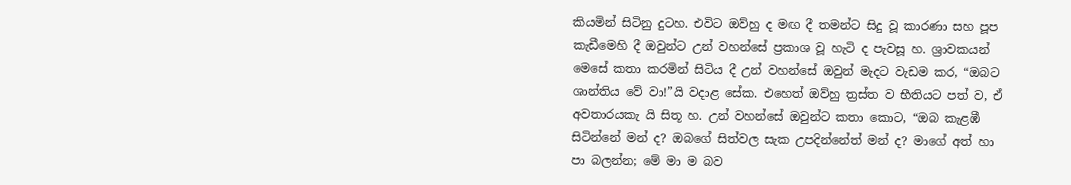කියමින් සිටිනු දුටහ. එවිට ඔව්හු ද මඟ දී තමන්ට සිදු වූ කාරණා සහ පූප කැඩීමෙ‍හි දී ඔවුන්ට උන් වහන්සේ ප්‍රකාශ වූ හැටි ද පැවසූ හ. ශ්‍රාවකයන් මෙ‍සේ කතා කරමින් සිටිය දී උන් වහන්සේ ඔවුන් මැදට වැඩම කර, “ඔබට ශාන්තිය වේ වා!”යි වදාළ සේක. එහෙත් ඔව්හු ත්‍රස්ත ව භීතියට පත් ව, ඒ අවතාරයකැ යි සිතූ හ. උන් වහන්සේ ඔවුන්ට කතා කොට, “ඔබ කැළඹී සිටින්නේ මන් ද? ඔබගේ සිත්වල සැක උපදින්නේත් මන් ද? මාගේ අත් හා පා බලන්න; මේ මා ම බව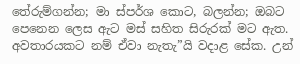තේරුම්ගන්න; මා ස්පර්ශ කොට, බලන්න; ඔබට පෙනෙන ලෙස ඇට මස් සහිත සිරුරක් මට ඇත. අවතාරයකට නම් ඒවා නැතැ”යි වදාළ සේක. උන්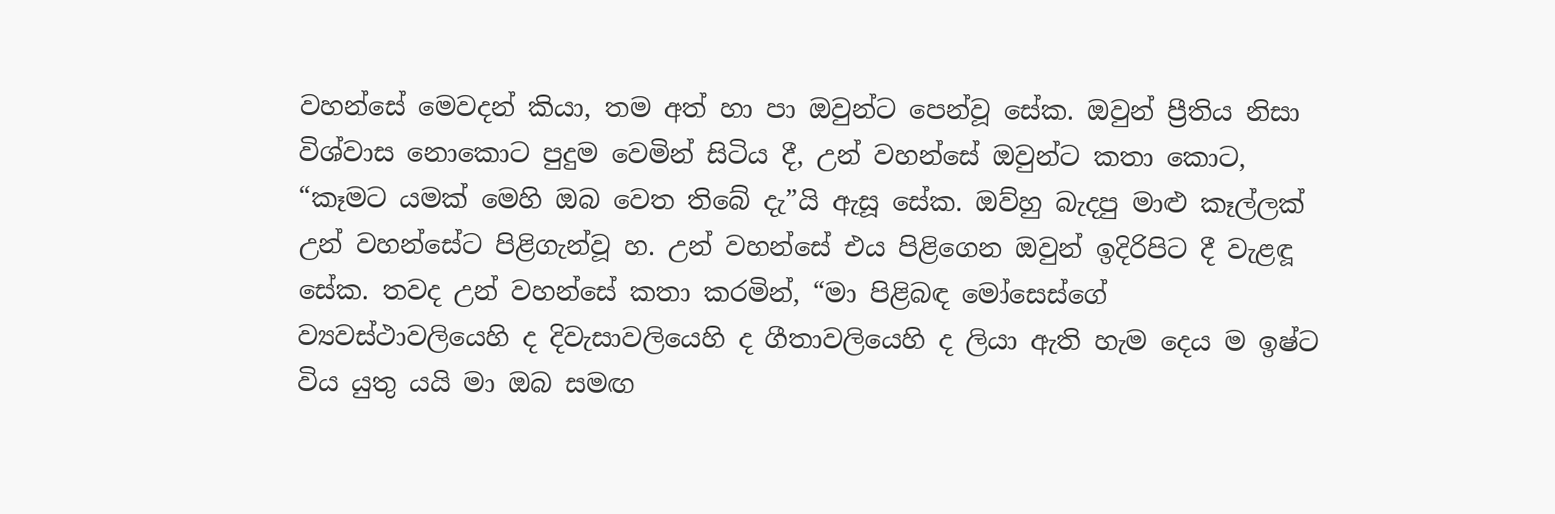වහන්සේ මෙ‍වදන් කියා, තම අත් හා පා ඔවුන්ට පෙන්වූ සේක. ඔවුන් ප්‍රීතිය නිසා විශ්වාස නොකොට පුදුම වෙමින් සිටිය දී, උන් වහන්සේ ඔවුන්ට කතා කොට, “කෑමට යමක් මෙ‍හි ඔබ වෙත තිබේ දැ”යි ඇසූ සේක. ඔව්හු බැදපු මාළු කෑල්ලක් උන් වහන්සේට පිළිගැන්වූ හ. උන් වහන්සේ එය පිළිගෙන ඔවුන් ඉදිරිපිට දී වැළඳූ සේක. තවද උන් වහන්සේ කතා කරමින්, “මා පිළිබඳ මෝසෙස්ගේ ව්‍යවස්ථාවලියෙහි ද දිවැසාවලියෙහි ද ගීතාවලියෙහි ද ලියා ඇති හැම දෙය ම ඉෂ්ට විය යුතු යයි මා ඔබ සමඟ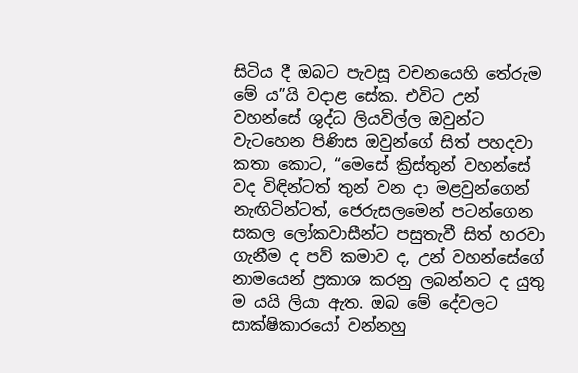සිටිය දී ඔබට පැවසූ වචනයෙහි තේරුම මේ ය”යි වදාළ සේක. එවිට උන් වහන්සේ ශුද්ධ ලියවිල්ල ඔවුන්ට වැටහෙන පිණිස ඔවුන්ගේ සිත් පහදවා කතා කොට, “මෙ‍සේ ක්‍රිස්තුන් වහන්සේ වද විඳින්ටත් තුන් වන දා මළවුන්ගෙන් නැඟිටින්ටත්, ජෙරුසලමෙන් පටන්ගෙන සකල ලෝකවාසීන්ට පසුතැවී සිත් හරවා ගැනීම ද පව් කමාව ද, උන් වහන්සේගේ නාමයෙන් ප්‍රකාශ කරනු ලබන්නට ද යුතු ම යයි ලියා ඇත. ඔබ මේ දේවලට සාක්ෂිකාරයෝ වන්නහු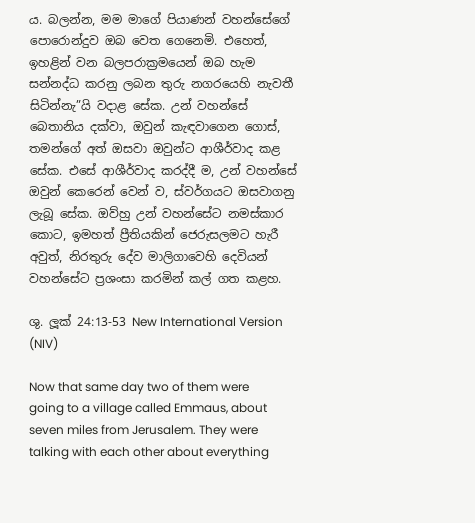ය. බලන්න, මම මාගේ පියාණන් වහන්සේගේ පොරොන්දුව ඔබ වෙත ගෙනෙමි. එහෙත්, ඉහළින් වන බලපරාක්‍රමයෙන් ඔබ හැම සන්නද්ධ කරනු ලබන තුරු නගරයෙහි නැවතී සිටින්නැ”යි වදාළ සේක. උන් වහන්සේ බෙතානිය දක්වා, ඔවුන් කැඳවාගෙන ගොස්, තමන්ගේ අත් ඔසවා ඔවුන්ට ආශීර්වාද කළ සේක. එසේ ආශීර්වාද කරද්දී ම, උන් වහන්සේ ඔවුන් කෙරෙන් වෙන් ව, ස්වර්ගයට ඔසවාගනු ලැබූ සේක. ඔව්හු උන් වහන්සේට නමස්කාර කොට, ඉමහත් ප්‍රීතියකින් ජෙරුසලමට හැරී අවුත්, නිරතුරු දේව මාලිගාවෙහි දෙවියන් වහන්සේට ප්‍රශංසා කරමින් කල් ගත කළහ.

ශු. ලූක් 24:13-53 New International Version (NIV)

Now that same day two of them were going to a village called Emmaus, about seven miles from Jerusalem. They were talking with each other about everything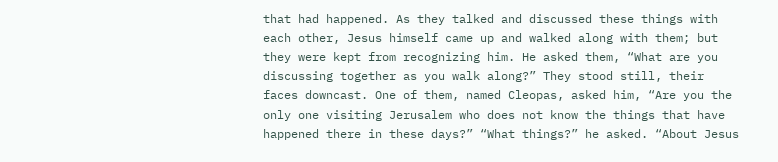that had happened. As they talked and discussed these things with each other, Jesus himself came up and walked along with them; but they were kept from recognizing him. He asked them, “What are you discussing together as you walk along?” They stood still, their faces downcast. One of them, named Cleopas, asked him, “Are you the only one visiting Jerusalem who does not know the things that have happened there in these days?” “What things?” he asked. “About Jesus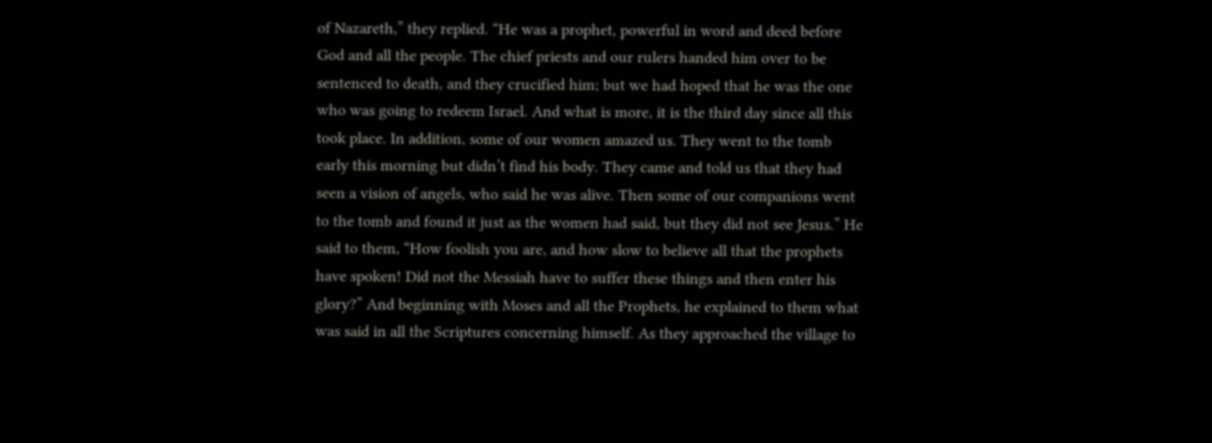of Nazareth,” they replied. “He was a prophet, powerful in word and deed before God and all the people. The chief priests and our rulers handed him over to be sentenced to death, and they crucified him; but we had hoped that he was the one who was going to redeem Israel. And what is more, it is the third day since all this took place. In addition, some of our women amazed us. They went to the tomb early this morning but didn’t find his body. They came and told us that they had seen a vision of angels, who said he was alive. Then some of our companions went to the tomb and found it just as the women had said, but they did not see Jesus.” He said to them, “How foolish you are, and how slow to believe all that the prophets have spoken! Did not the Messiah have to suffer these things and then enter his glory?” And beginning with Moses and all the Prophets, he explained to them what was said in all the Scriptures concerning himself. As they approached the village to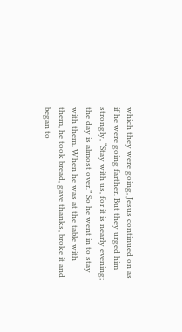which they were going, Jesus continued on as if he were going farther. But they urged him strongly, “Stay with us, for it is nearly evening; the day is almost over.” So he went in to stay with them. When he was at the table with them, he took bread, gave thanks, broke it and began to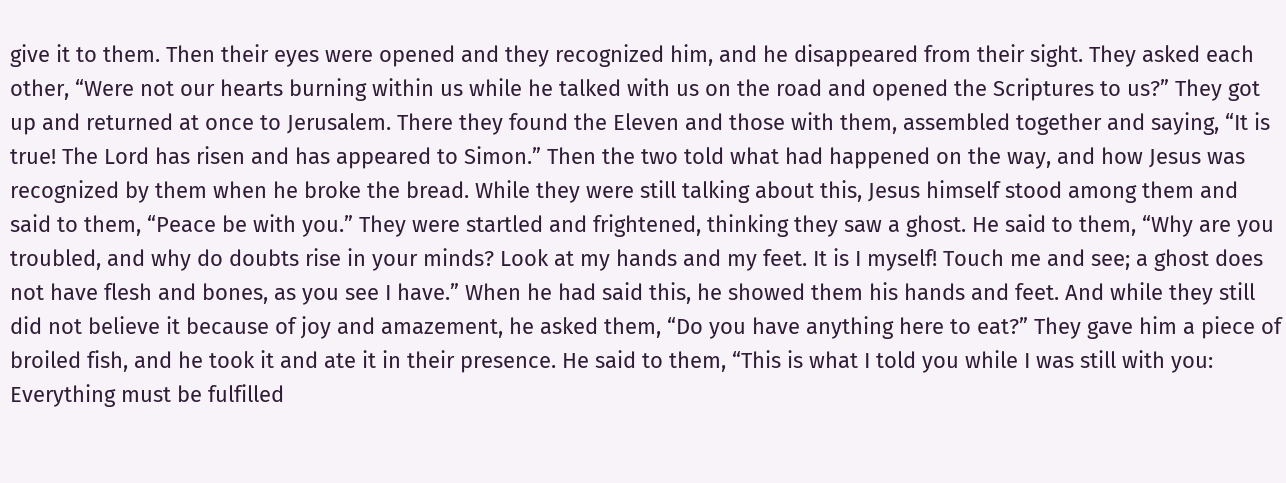give it to them. Then their eyes were opened and they recognized him, and he disappeared from their sight. They asked each other, “Were not our hearts burning within us while he talked with us on the road and opened the Scriptures to us?” They got up and returned at once to Jerusalem. There they found the Eleven and those with them, assembled together and saying, “It is true! The Lord has risen and has appeared to Simon.” Then the two told what had happened on the way, and how Jesus was recognized by them when he broke the bread. While they were still talking about this, Jesus himself stood among them and said to them, “Peace be with you.” They were startled and frightened, thinking they saw a ghost. He said to them, “Why are you troubled, and why do doubts rise in your minds? Look at my hands and my feet. It is I myself! Touch me and see; a ghost does not have flesh and bones, as you see I have.” When he had said this, he showed them his hands and feet. And while they still did not believe it because of joy and amazement, he asked them, “Do you have anything here to eat?” They gave him a piece of broiled fish, and he took it and ate it in their presence. He said to them, “This is what I told you while I was still with you: Everything must be fulfilled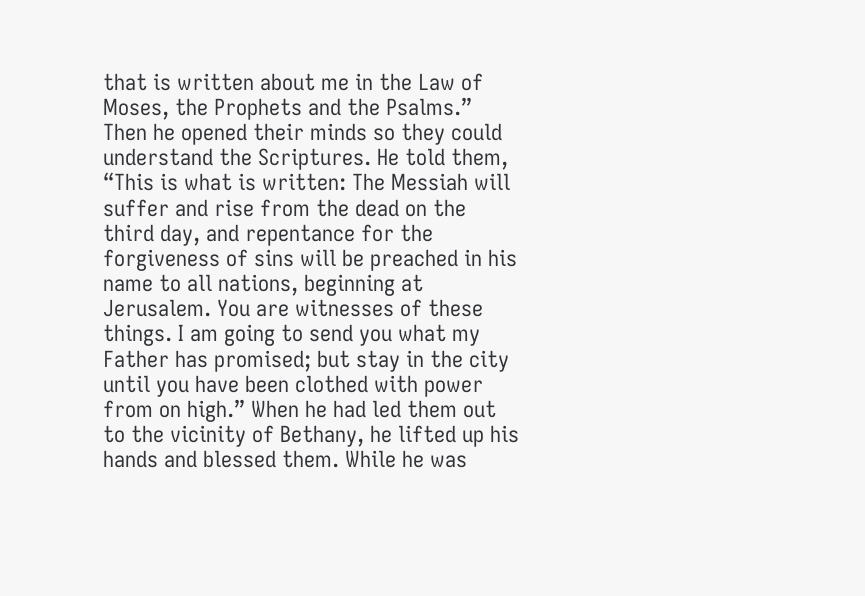that is written about me in the Law of Moses, the Prophets and the Psalms.” Then he opened their minds so they could understand the Scriptures. He told them, “This is what is written: The Messiah will suffer and rise from the dead on the third day, and repentance for the forgiveness of sins will be preached in his name to all nations, beginning at Jerusalem. You are witnesses of these things. I am going to send you what my Father has promised; but stay in the city until you have been clothed with power from on high.” When he had led them out to the vicinity of Bethany, he lifted up his hands and blessed them. While he was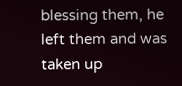blessing them, he left them and was taken up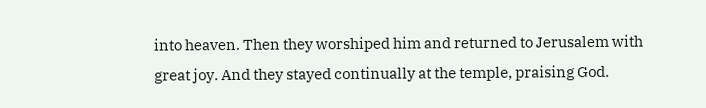into heaven. Then they worshiped him and returned to Jerusalem with great joy. And they stayed continually at the temple, praising God.